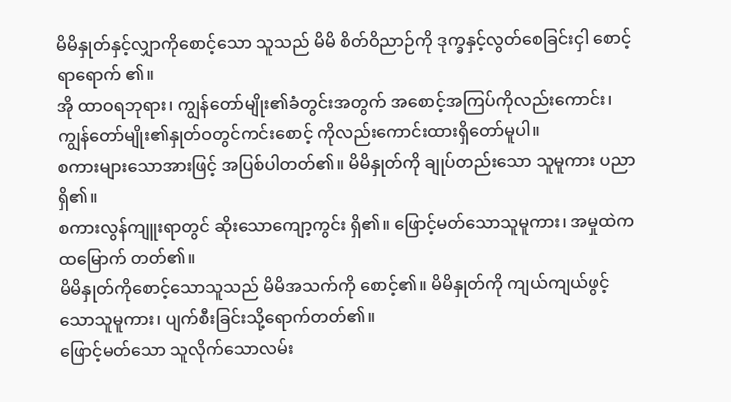မိမိနှုတ်နှင့်လျှာကိုစောင့်သော သူသည် မိမိ စိတ်ဝိညာဉ်ကို ဒုက္ခနှင့်လွတ်စေခြင်းငှါ စောင့်ရာရောက် ၏။
အို ထာဝရဘုရား၊ ကျွန်တော်မျိုး၏ခံတွင်းအတွက် အစောင့်အကြပ်ကိုလည်းကောင်း၊ ကျွန်တော်မျိုး၏နှုတ်ဝတွင်ကင်းစောင့် ကိုလည်းကောင်းထားရှိတော်မူပါ။
စကားများသောအားဖြင့် အပြစ်ပါတတ်၏။ မိမိနှုတ်ကို ချုပ်တည်းသော သူမူကား ပညာရှိ၏။
စကားလွန်ကျူးရာတွင် ဆိုးသောကျော့ကွင်း ရှိ၏။ ဖြောင့်မတ်သောသူမူကား၊ အမှုထဲက ထမြောက် တတ်၏။
မိမိနှုတ်ကိုစောင့်သောသူသည် မိမိအသက်ကို စောင့်၏။ မိမိနှုတ်ကို ကျယ်ကျယ်ဖွင့်သောသူမူကား၊ ပျက်စီးခြင်းသို့ရောက်တတ်၏။
ဖြောင့်မတ်သော သူလိုက်သောလမ်း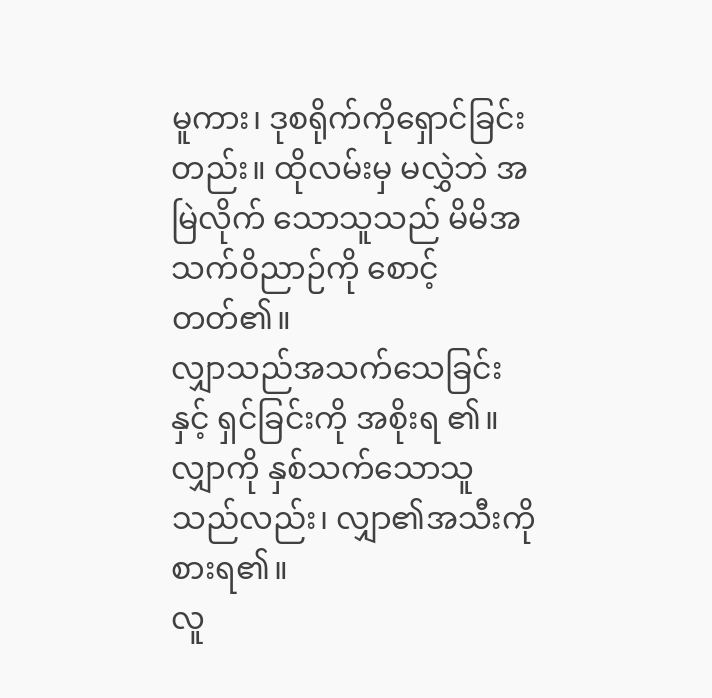မူကား၊ ဒုစရိုက်ကိုရှောင်ခြင်းတည်း။ ထိုလမ်းမှ မလွှဲဘဲ အမြဲလိုက် သောသူသည် မိမိအသက်ဝိညာဉ်ကို စောင့်တတ်၏။
လျှာသည်အသက်သေခြင်းနှင့် ရှင်ခြင်းကို အစိုးရ ၏။ လျှာကို နှစ်သက်သောသူသည်လည်း၊ လျှာ၏အသီးကို စားရ၏။
လူ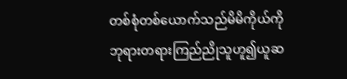တစ်စုံတစ်ယောက်သည်မိမိကိုယ်ကို ဘုရားတရားကြည်ညိုသူဟူ၍ယူဆ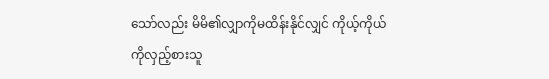သော်လည်း မိမိ၏လျှာကိုမထိန်းနိုင်လျှင် ကိုယ့်ကိုယ်ကိုလှည့်စားသူ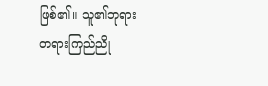ဖြစ်၏။ သူ၏ဘုရား တရားကြည်ညို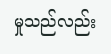မှုသည်လည်း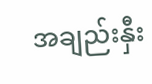အချည်းနှီး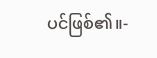ပင်ဖြစ်၏။-